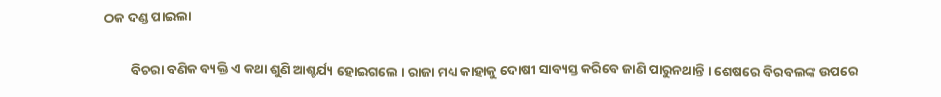ଠକ ଦଣ୍ଡ ପାଇଲା

         ବିଚରା ବଣିକ ବ୍ୟକ୍ତି ଏ କଥା ଶୁଣି ଆଶ୍ଚର୍ଯ୍ୟ ହୋଇଗଲେ । ରାଜା ମଧ୍ୟ କାହାକୁ ଦୋଷୀ ସାବ୍ୟସ୍ତ କରିବେ ଜାଣି ପାରୁନଥାନ୍ତି । ଶେଷରେ ବିରବଲଙ୍କ ଉପରେ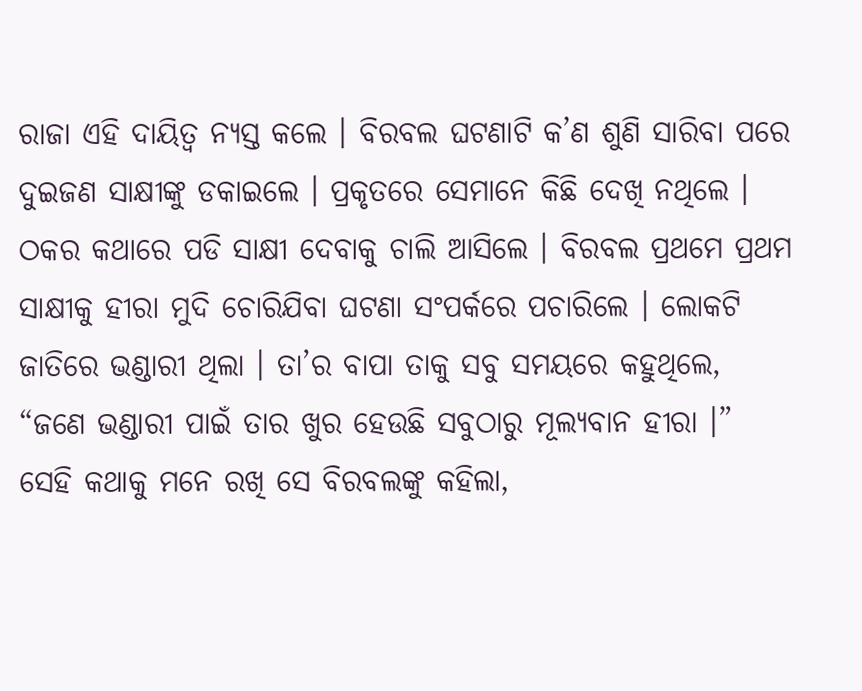ରାଜା ଏହି ଦାୟିତ୍ୱ ନ୍ୟସ୍ତ କଲେ । ବିରବଲ ଘଟଣାଟି କ’ଣ ଶୁଣି ସାରିବା ପରେ ଦୁଇଜଣ ସାକ୍ଷୀଙ୍କୁ ଡକାଇଲେ । ପ୍ରକୃତରେ ସେମାନେ କିଛି ଦେଖି ନଥିଲେ । ଠକର କଥାରେ ପଡି ସାକ୍ଷୀ ଦେବାକୁ ଚାଲି ଆସିଲେ । ବିରବଲ ପ୍ରଥମେ ପ୍ରଥମ ସାକ୍ଷୀକୁ ହୀରା ମୁଦି ଚୋରିଯିବା ଘଟଣା ସଂପର୍କରେ ପଚାରିଲେ । ଲୋକଟି ଜାତିରେ ଭଣ୍ଡାରୀ ଥିଲା । ତା’ର ବାପା ତାକୁ ସବୁ ସମୟରେ କହୁଥିଲେ, “ଜଣେ ଭଣ୍ଡାରୀ ପାଇଁ ତାର ଖୁର ହେଉଛି ସବୁଠାରୁ ମୂଲ୍ୟବାନ ହୀରା ।” ସେହି କଥାକୁ ମନେ ରଖି ସେ ବିରବଲଙ୍କୁ କହିଲା,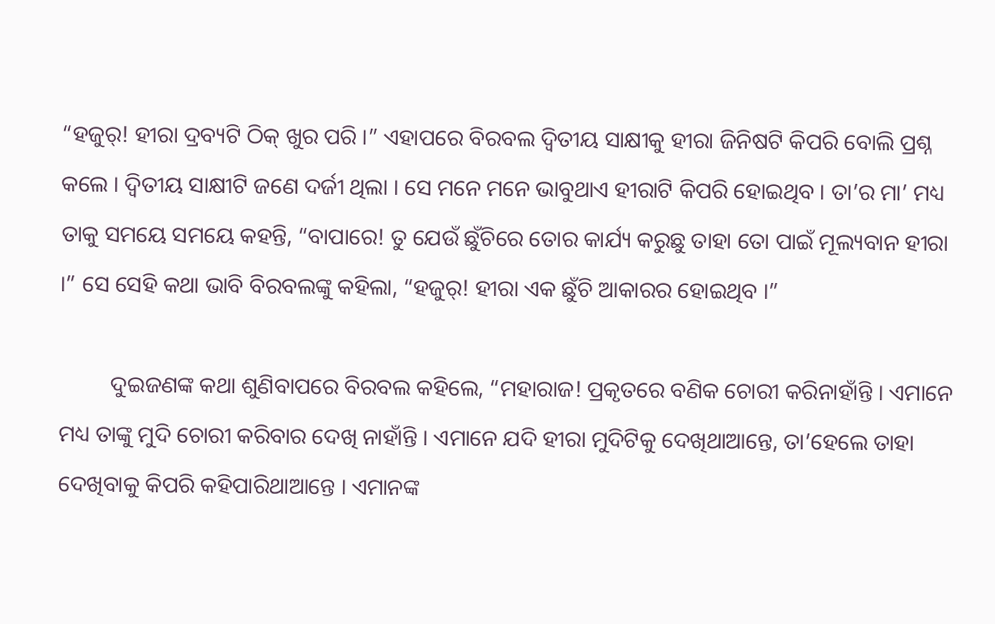“ହଜୁର୍! ହୀରା ଦ୍ରବ୍ୟଟି ଠିକ୍ ଖୁର ପରି ।” ଏହାପରେ ବିରବଲ ଦ୍ୱିତୀୟ ସାକ୍ଷୀକୁ ହୀରା ଜିନିଷଟି କିପରି ବୋଲି ପ୍ରଶ୍ନ କଲେ । ଦ୍ୱିତୀୟ ସାକ୍ଷୀଟି ଜଣେ ଦର୍ଜୀ ଥିଲା । ସେ ମନେ ମନେ ଭାବୁଥାଏ ହୀରାଟି କିପରି ହୋଇଥିବ । ତା’ର ମା’ ମଧ୍ୟ ତାକୁ ସମୟେ ସମୟେ କହନ୍ତି, “ବାପାରେ! ତୁ ଯେଉଁ ଛୁଁଚିରେ ତୋର କାର୍ଯ୍ୟ କରୁଛୁ ତାହା ତୋ ପାଇଁ ମୂଲ୍ୟବାନ ହୀରା ।” ସେ ସେହି କଥା ଭାବି ବିରବଲଙ୍କୁ କହିଲା, “ହଜୁର୍! ହୀରା ଏକ ଛୁଁଚି ଆକାରର ହୋଇଥିବ ।”

         ଦୁଇଜଣଙ୍କ କଥା ଶୁଣିବାପରେ ବିରବଲ କହିଲେ, “ମହାରାଜ! ପ୍ରକୃତରେ ବଣିକ ଚୋରୀ କରିନାହାଁନ୍ତି । ଏମାନେ ମଧ୍ୟ ତାଙ୍କୁ ମୁଦି ଚୋରୀ କରିବାର ଦେଖି ନାହାଁନ୍ତି । ଏମାନେ ଯଦି ହୀରା ମୁଦିଟିକୁ ଦେଖିଥାଆନ୍ତେ, ତା’ହେଲେ ତାହା ଦେଖିବାକୁ କିପରି କହିପାରିଥାଆନ୍ତେ । ଏମାନଙ୍କ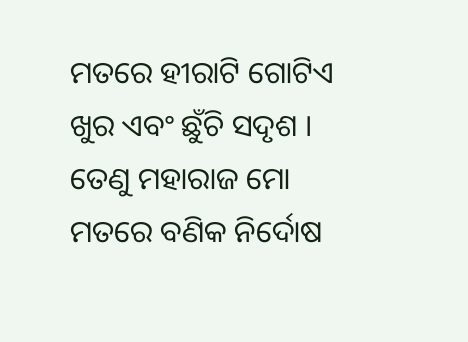ମତରେ ହୀରାଟି ଗୋଟିଏ ଖୁର ଏବଂ ଛୁଁଚି ସଦୃଶ । ତେଣୁ ମହାରାଜ ମୋ ମତରେ ବଣିକ ନିର୍ଦୋଷ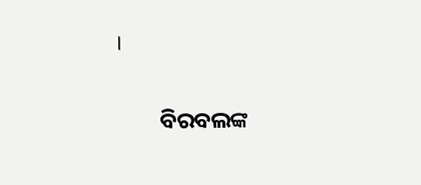।

         ବିରବଲଙ୍କ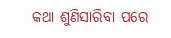କଥା ଶୁଣିସାରିବା ପରେ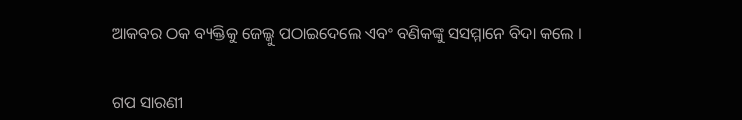ଆକବର ଠକ ବ୍ୟକ୍ତିକୁ ଜେଲ୍କୁ ପଠାଇଦେଲେ ଏବଂ ବଣିକଙ୍କୁ ସସମ୍ମାନେ ବିଦା କଲେ ।


ଗପ ସାରଣୀ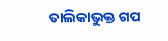ତାଲିକାଭୁକ୍ତ ଗପ